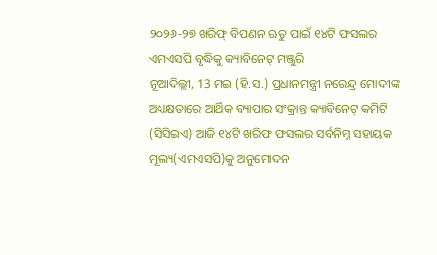୨୦୨୬-୨୭ ଖରିଫ୍ ବିପଣନ ଋତୁ ପାଇଁ ୧୪ଟି ଫସଲର ଏମଏସପି ବୃଦ୍ଧିକୁ କ୍ୟାବିନେଟ୍ ମଞ୍ଜୁରି
ନୂଆଦିଲ୍ଲୀ, 13 ମଇ (ହି.ସ.) ପ୍ରଧାନମନ୍ତ୍ରୀ ନରେନ୍ଦ୍ର ମୋଦୀଙ୍କ ଅଧ୍ୟକ୍ଷତାରେ ଆର୍ଥିକ ବ୍ୟାପାର ସଂକ୍ରାନ୍ତ କ୍ୟାବିନେଟ୍ କମିଟି (ସିସିଇଏ) ଆଜି ୧୪ଟି ଖରିଫ ଫସଲର ସର୍ବନିମ୍ନ ସହାୟକ ମୂଲ୍ୟ(ଏମଏସପି)କୁ ଅନୁମୋଦନ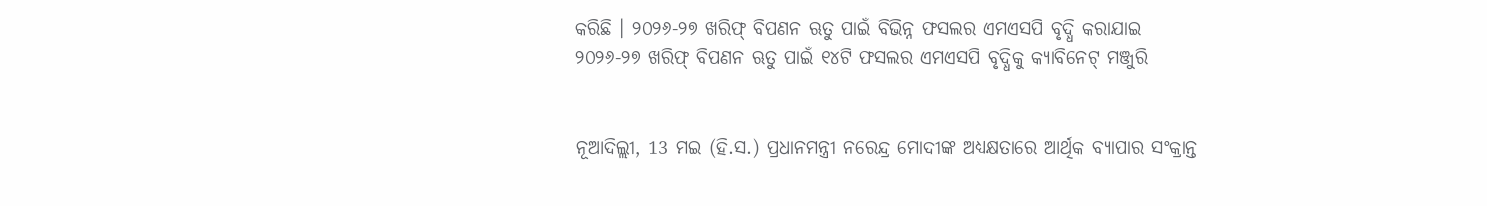କରିଛି । ୨୦୨୬-୨୭ ଖରିଫ୍ ବିପଣନ ଋତୁ ପାଇଁ ବିଭିନ୍ନ ଫସଲର ଏମଏସପି ବୃଦ୍ଧି କରାଯାଇ
୨୦୨୬-୨୭ ଖରିଫ୍ ବିପଣନ ଋତୁ ପାଇଁ ୧୪ଟି ଫସଲର ଏମଏସପି ବୃଦ୍ଧିକୁ କ୍ୟାବିନେଟ୍ ମଞ୍ଜୁରି


ନୂଆଦିଲ୍ଲୀ, 13 ମଇ (ହି.ସ.) ପ୍ରଧାନମନ୍ତ୍ରୀ ନରେନ୍ଦ୍ର ମୋଦୀଙ୍କ ଅଧ୍ୟକ୍ଷତାରେ ଆର୍ଥିକ ବ୍ୟାପାର ସଂକ୍ରାନ୍ତ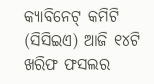କ୍ୟାବିନେଟ୍ କମିଟି (ସିସିଇଏ) ଆଜି ୧୪ଟି ଖରିଫ ଫସଲର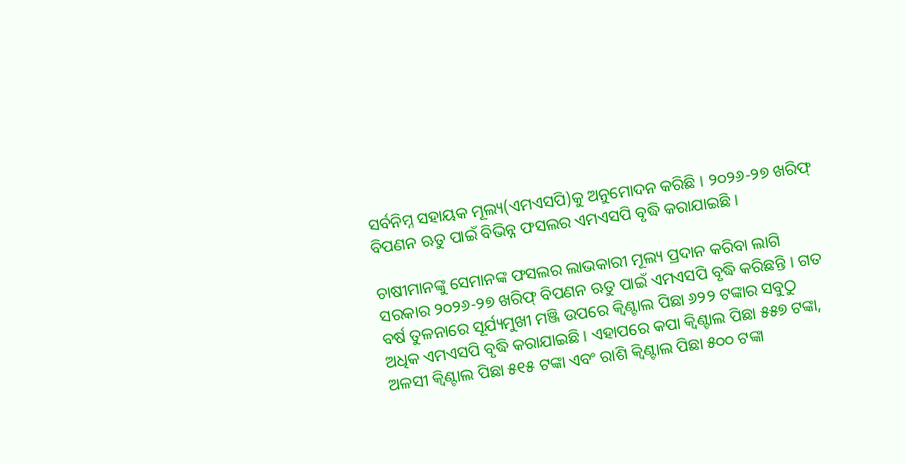ସର୍ବନିମ୍ନ ସହାୟକ ମୂଲ୍ୟ(ଏମଏସପି)କୁ ଅନୁମୋଦନ କରିଛି । ୨୦୨୬-୨୭ ଖରିଫ୍ ବିପଣନ ଋତୁ ପାଇଁ ବିଭିନ୍ନ ଫସଲର ଏମଏସପି ବୃଦ୍ଧି କରାଯାଇଛି ।

ଚାଷୀମାନଙ୍କୁ ସେମାନଙ୍କ ଫସଲର ଲାଭକାରୀ ମୂଲ୍ୟ ପ୍ରଦାନ କରିବା ଲାଗି ସରକାର ୨୦୨୬-୨୭ ଖରିଫ୍ ବିପଣନ ଋତୁ ପାଇଁ ଏମଏସପି ବୃଦ୍ଧି କରିଛନ୍ତି । ଗତ ବର୍ଷ ତୁଳନାରେ ସୂର୍ଯ୍ୟମୁଖୀ ମଞ୍ଜି ଉପରେ କ୍ୱିଣ୍ଟାଲ ପିଛା ୬୨୨ ଟଙ୍କାର ସବୁଠୁ ଅଧିକ ଏମଏସପି ବୃଦ୍ଧି କରାଯାଇଛି । ଏହାପରେ କପା କ୍ୱିଣ୍ଟାଲ ପିଛା ୫୫୭ ଟଙ୍କା, ଅଳସୀ କ୍ୱିଣ୍ଟାଲ ପିଛା ୫୧୫ ଟଙ୍କା ଏବଂ ରାଶି କ୍ୱିଣ୍ଟାଲ ପିଛା ୫୦୦ ଟଙ୍କା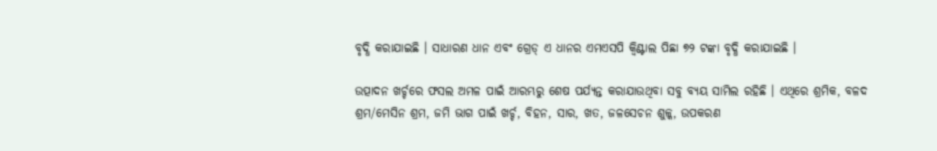ବୃଦ୍ଧି କରାଯାଇଛି । ସାଧାରଣ ଧାନ ଏବଂ ଗ୍ରେଡ୍ ଏ ଧାନର ଏମଏସପି କ୍ୱିଣ୍ଟାଲ ପିଛା ୭୨ ଟଙ୍କା ବୃଦ୍ଧି କରାଯାଇଛି ।

ଉତ୍ପାଦନ ଖର୍ଚ୍ଚରେ ଫସଲ ଅମଳ ପାଇଁ ଆରମ୍ଭରୁ ଶେଷ ପର୍ଯ୍ୟନ୍ତ କରାଯାଉଥିବା ସବୁ ବ୍ୟୟ ସାମିଲ ରହିଛି । ଏଥିରେ ଶ୍ରମିକ, ବଳଦ ଶ୍ରମ/ମେସିନ ଶ୍ରମ, ଜମି ଭାଗ ପାଇଁ ଖର୍ଚ୍ଚ, ବିହନ, ସାର, ଖତ, ଜଳସେଚନ ଶୁଳ୍କ, ଉପକରଣ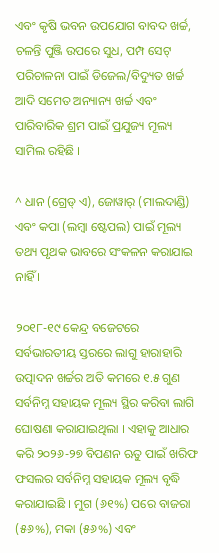ଏବଂ କୃଷି ଭବନ ଉପଯୋଗ ବାବଦ ଖର୍ଚ୍ଚ, ଚଳନ୍ତି ପୁଞ୍ଜି ଉପରେ ସୁଧ, ପମ୍ପ ସେଟ୍ ପରିଚାଳନା ପାଇଁ ଡିଜେଲ/ବିଦ୍ୟୁତ ଖର୍ଚ୍ଚ ଆଦି ସମେତ ଅନ୍ୟାନ୍ୟ ଖର୍ଚ୍ଚ ଏବଂ ପାରିବାରିକ ଶ୍ରମ ପାଇଁ ପ୍ରଯୁଜ୍ୟ ମୂଲ୍ୟ ସାମିଲ ରହିଛି ।

^ ଧାନ (ଗ୍ରେଡ୍ ଏ), ଜୋୱାର୍ (ମାଲଦାଣ୍ଡି) ଏବଂ କପା (ଲମ୍ବା ଷ୍ଟେପଲ) ପାଇଁ ମୂଲ୍ୟ ତଥ୍ୟ ପୃଥକ ଭାବରେ ସଂକଳନ କରାଯାଇ ନାହିଁ ।

୨୦୧୮-୧୯ କେନ୍ଦ୍ର ବଜେଟରେ ସର୍ବଭାରତୀୟ ସ୍ତରରେ ଲାଗୁ ହାରାହାରି ଉତ୍ପାଦନ ଖର୍ଚ୍ଚର ଅତି କମରେ ୧.୫ ଗୁଣ ସର୍ବନିମ୍ନ ସହାୟକ ମୂଲ୍ୟ ସ୍ଥିର କରିବା ଲାଗି ଘୋଷଣା କରାଯାଇଥିଲା । ଏହାକୁ ଆଧାର କରି ୨୦୨୬-୨୭ ବିପଣନ ଋତୁ ପାଇଁ ଖରିଫ ଫସଲର ସର୍ବନିମ୍ନ ସହାୟକ ମୂଲ୍ୟ ବୃଦ୍ଧି କରାଯାଇଛି । ମୁଗ (୬୧%) ପରେ ବାଜରା (୫୬%), ମକା (୫୬%) ଏବଂ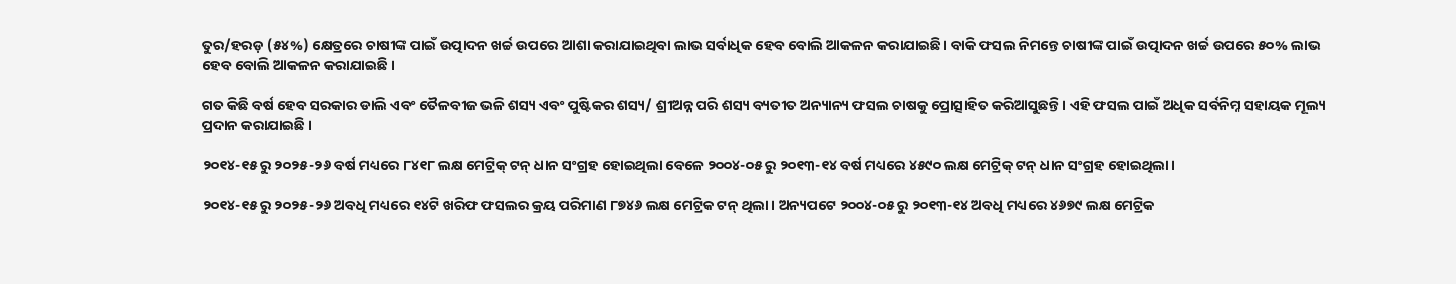ତୁର/ହରଡ଼ (୫୪%) କ୍ଷେତ୍ରରେ ଚାଷୀଙ୍କ ପାଇଁ ଉତ୍ପାଦନ ଖର୍ଚ୍ଚ ଉପରେ ଆଶା କରାଯାଇଥିବା ଲାଭ ସର୍ବାଧିକ ହେବ ବୋଲି ଆକଳନ କରାଯାଇଛି। ବାକି ଫସଲ ନିମନ୍ତେ ଚାଷୀଙ୍କ ପାଇଁ ଉତ୍ପାଦନ ଖର୍ଚ୍ଚ ଉପରେ ୫୦% ଲାଭ ହେବ ବୋଲି ଆକଳନ କରାଯାଇଛି ।

ଗତ କିଛି ବର୍ଷ ହେବ ସରକାର ଡାଲି ଏବଂ ତୈଳବୀଜ ଭଳି ଶସ୍ୟ ଏବଂ ପୁଷ୍ଟିକର ଶସ୍ୟ/ ଶ୍ରୀଅନ୍ନ ପରି ଶସ୍ୟ ବ୍ୟତୀତ ଅନ୍ୟାନ୍ୟ ଫସଲ ଚାଷକୁ ପ୍ରୋତ୍ସାହିତ କରିଆସୁଛନ୍ତି। ଏହି ଫସଲ ପାଇଁ ଅଧିକ ସର୍ବନିମ୍ନ ସହାୟକ ମୂଲ୍ୟ ପ୍ରଦାନ କରାଯାଇଛି ।

୨୦୧୪-୧୫ ରୁ ୨୦୨୫-୨୬ ବର୍ଷ ମଧ୍ୟରେ ୮୪୧୮ ଲକ୍ଷ ମେଟ୍ରିକ୍ ଟନ୍ ଧାନ ସଂଗ୍ରହ ହୋଇଥିଲା ବେଳେ ୨୦୦୪-୦୫ ରୁ ୨୦୧୩-୧୪ ବର୍ଷ ମଧ୍ୟରେ ୪୫୯୦ ଲକ୍ଷ ମେଟ୍ରିକ୍ ଟନ୍ ଧାନ ସଂଗ୍ରହ ହୋଇଥିଲା।

୨୦୧୪-୧୫ ରୁ ୨୦୨୫-୨୬ ଅବଧି ମଧ୍ୟରେ ୧୪ଟି ଖରିଫ ଫସଲର କ୍ରୟ ପରିମାଣ ୮୭୪୬ ଲକ୍ଷ ମେଟ୍ରିକ ଟନ୍ ଥିଲା। ଅନ୍ୟପଟେ ୨୦୦୪-୦୫ ରୁ ୨୦୧୩-୧୪ ଅବଧି ମଧ୍ୟରେ ୪୬୭୯ ଲକ୍ଷ ମେଟ୍ରିକ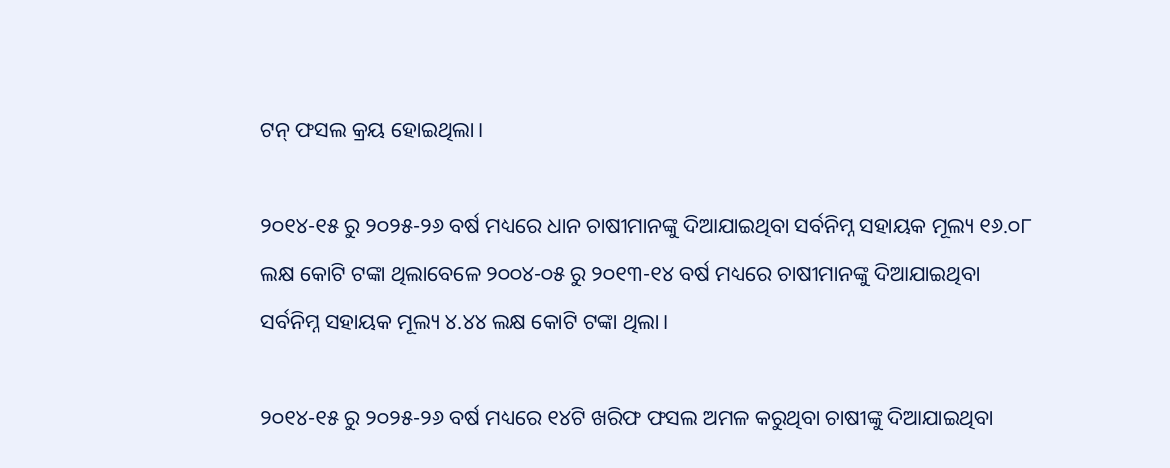ଟନ୍ ଫସଲ କ୍ରୟ ହୋଇଥିଲା।

୨୦୧୪-୧୫ ରୁ ୨୦୨୫-୨୬ ବର୍ଷ ମଧ୍ୟରେ ଧାନ ଚାଷୀମାନଙ୍କୁ ଦିଆଯାଇଥିବା ସର୍ବନିମ୍ନ ସହାୟକ ମୂଲ୍ୟ ୧୬.୦୮ ଲକ୍ଷ କୋଟି ଟଙ୍କା ଥିଲାବେଳେ ୨୦୦୪-୦୫ ରୁ ୨୦୧୩-୧୪ ବର୍ଷ ମଧ୍ୟରେ ଚାଷୀମାନଙ୍କୁ ଦିଆଯାଇଥିବା ସର୍ବନିମ୍ନ ସହାୟକ ମୂଲ୍ୟ ୪.୪୪ ଲକ୍ଷ କୋଟି ଟଙ୍କା ଥିଲା।

୨୦୧୪-୧୫ ରୁ ୨୦୨୫-୨୬ ବର୍ଷ ମଧ୍ୟରେ ୧୪ଟି ଖରିଫ ଫସଲ ଅମଳ କରୁଥିବା ଚାଷୀଙ୍କୁ ଦିଆଯାଇଥିବା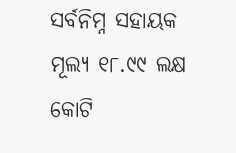ସର୍ବନିମ୍ନ ସହାୟକ ମୂଲ୍ୟ ୧୮.୯୯ ଲକ୍ଷ କୋଟି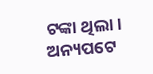ଟଙ୍କା ଥିଲା। ଅନ୍ୟପଟେ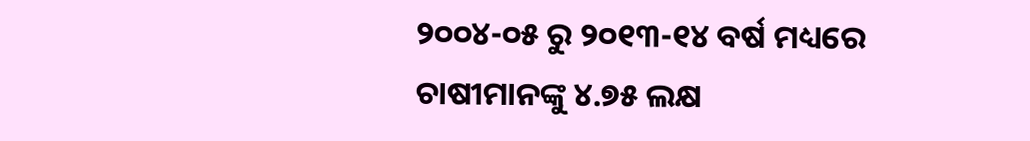୨୦୦୪-୦୫ ରୁ ୨୦୧୩-୧୪ ବର୍ଷ ମଧ୍ୟରେ ଚାଷୀମାନଙ୍କୁ ୪.୭୫ ଲକ୍ଷ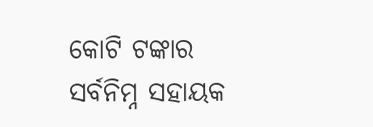କୋଟି ଟଙ୍କାର ସର୍ବନିମ୍ନ ସହାୟକ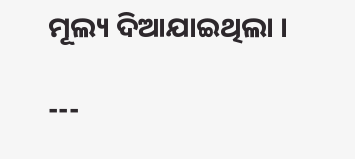ମୂଲ୍ୟ ଦିଆଯାଇଥିଲା ।

---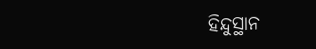ହିନ୍ଦୁସ୍ଥାନ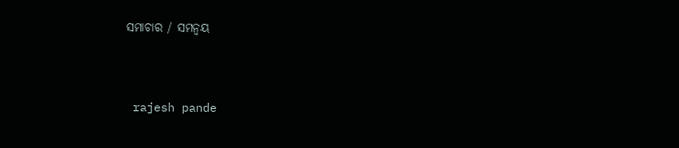ସମାଚାର / ସମନ୍ୱୟ


 rajesh pande